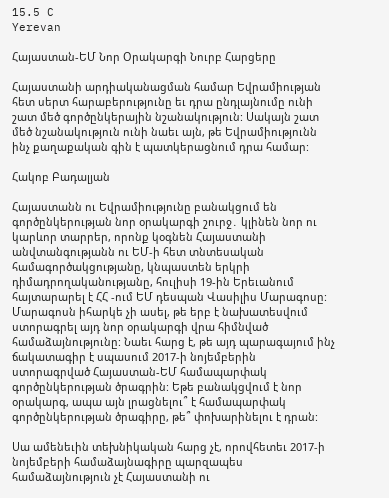15.5 C
Yerevan

Հայաստան-ԵՄ Նոր Օրակարգի Նուրբ Հարցերը

Հայաստանի արդիականացման համար Եվրամիության հետ սերտ հարաբերությունը եւ դրա ընդլայնումը ունի շատ մեծ գործընկերային նշանակություն: Սակայն շատ մեծ նշանակություն ունի նաեւ այն, թե Եվրամիությունն ինչ քաղաքական գին է պատկերացնում դրա համար:

Հակոբ Բադալյան

Հայաստանն ու Եվրամիությունը բանակցում են գործընկերության նոր օրակարգի շուրջ․ կլինեն նոր ու կարևոր տարրեր, որոնք կօգնեն Հայաստանի անվտանգությանն ու ԵՄ‑ի հետ տնտեսական համագործակցությանը, կնպաստեն երկրի դիմադրողականությանը, հուլիսի 19-ին Երեւանում հայտարարել է ՀՀ ‑ում ԵՄ դեսպան Վասիլիս Մարագոսը: Մարագոսն իհարկե չի ասել, թե երբ է նախատեսվում ստորագրել այդ նոր օրակարգի վրա հիմնված համաձայնությունը: Նաեւ հարց է, թե այդ պարագայում ինչ ճակատագիր է սպասում 2017‑ի նոյեմբերին ստորագրված Հայաստան-ԵՄ համապարփակ գործընկերության ծրագրին: Եթե բանակցվում է նոր օրակարգ, ապա այն լրացնելու՞ է համապարփակ գործընկերության ծրագիրը, թե՞ փոխարինելու է դրան:

Սա ամենեւին տեխնիկական հարց չէ, որովհետեւ 2017‑ի նոյեմբերի համաձայնագիրը պարզապես համաձայնություն չէ Հայաստանի ու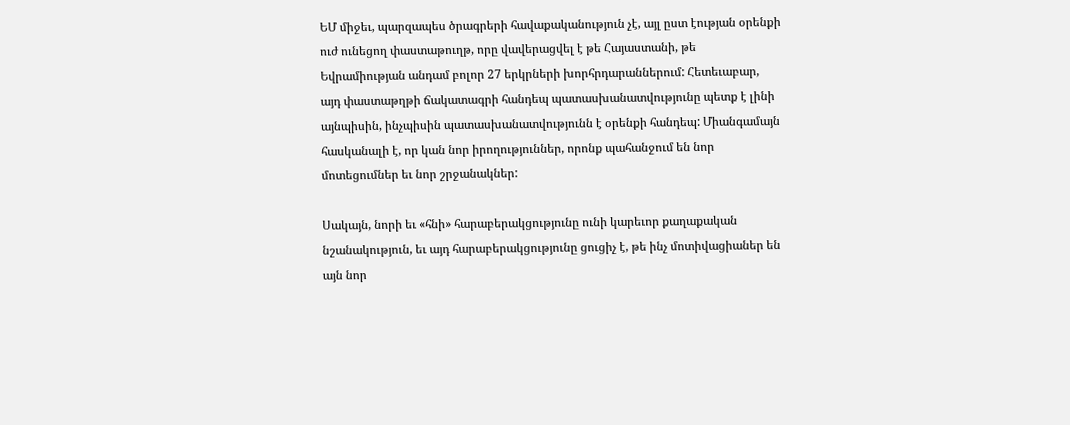ԵՄ միջեւ, պարզապես ծրագրերի հավաքականություն չէ, այլ ըստ էության օրենքի ուժ ունեցող փաստաթուղթ, որը վավերացվել է թե Հայաստանի, թե Եվրամիության անդամ բոլոր 27 երկրների խորհրդարաններում: Հետեւաբար, այդ փաստաթղթի ճակատագրի հանդեպ պատասխանատվությունը պետք է լինի այնպիսին, ինչպիսին պատասխանատվությունն է օրենքի հանդեպ: Միանգամայն հասկանալի է, որ կան նոր իրողություններ, որոնք պահանջում են նոր մոտեցումներ եւ նոր շրջանակներ:

Սակայն, նորի եւ «հնի» հարաբերակցությունը ունի կարեւոր քաղաքական նշանակություն, եւ այդ հարաբերակցությունը ցուցիչ է, թե ինչ մոտիվացիաներ են այն նոր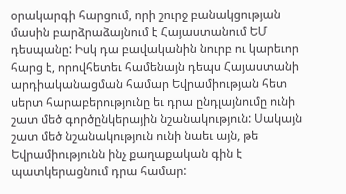օրակարգի հարցում, որի շուրջ բանակցության մասին բարձրաձայնում է Հայաստանում ԵՄ դեսպանը: Իսկ դա բավականին նուրբ ու կարեւոր հարց է, որովհետեւ համենայն դեպս Հայաստանի արդիականացման համար Եվրամիության հետ սերտ հարաբերությունը եւ դրա ընդլայնումը ունի շատ մեծ գործընկերային նշանակություն: Սակայն շատ մեծ նշանակություն ունի նաեւ այն, թե Եվրամիությունն ինչ քաղաքական գին է պատկերացնում դրա համար: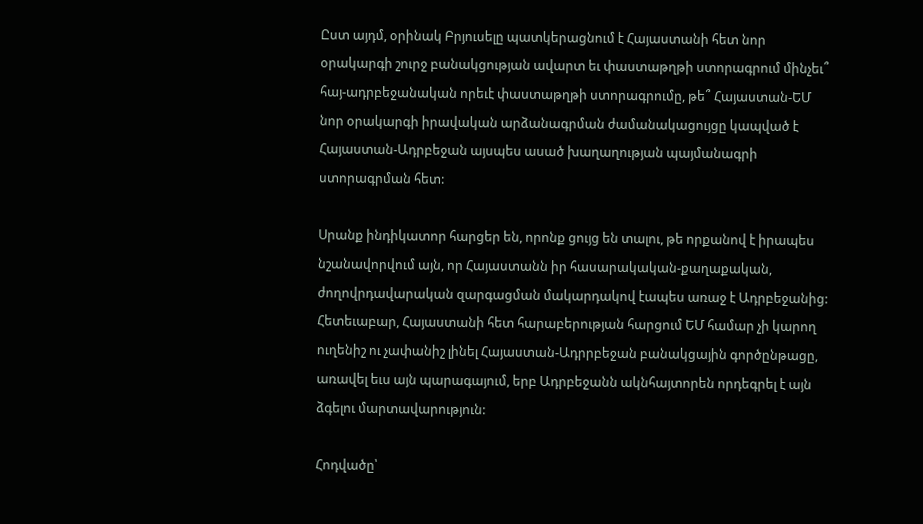Ըստ այդմ, օրինակ Բրյուսելը պատկերացնում է Հայաստանի հետ նոր օրակարգի շուրջ բանակցության ավարտ եւ փաստաթղթի ստորագրում մինչեւ՞ հայ-ադրբեջանական որեւէ փաստաթղթի ստորագրումը, թե՞ Հայաստան-ԵՄ նոր օրակարգի իրավական արձանագրման ժամանակացույցը կապված է Հայաստան-Ադրբեջան այսպես ասած խաղաղության պայմանագրի ստորագրման հետ:

Սրանք ինդիկատոր հարցեր են, որոնք ցույց են տալու, թե որքանով է իրապես նշանավորվում այն, որ Հայաստանն իր հասարակական-քաղաքական, ժողովրդավարական զարգացման մակարդակով էապես առաջ է Ադրբեջանից: Հետեւաբար, Հայաստանի հետ հարաբերության հարցում ԵՄ համար չի կարող ուղենիշ ու չափանիշ լինել Հայաստան-Ադրրբեջան բանակցային գործընթացը, առավել եւս այն պարագայում, երբ Ադրբեջանն ակնհայտորեն որդեգրել է այն ձգելու մարտավարություն:

Հոդվածը՝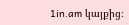1in.am կայքից։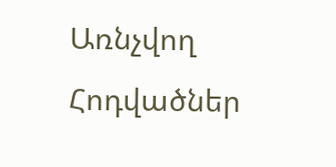Առնչվող Հոդվածներ